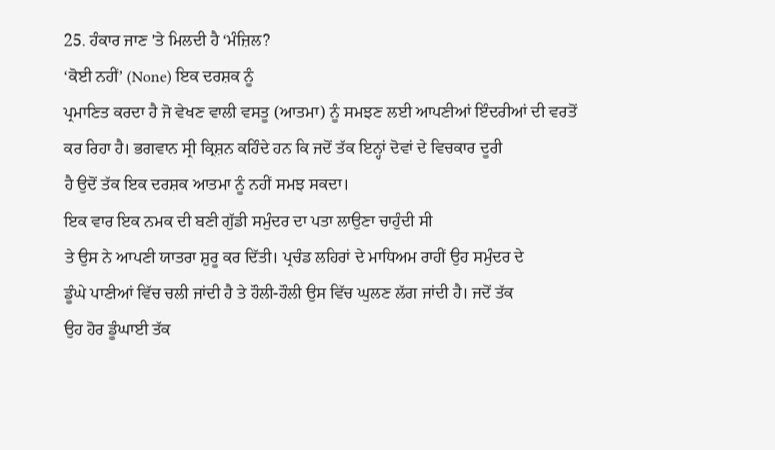25. ਹੰਕਾਰ ਜਾਣ 'ਤੇ ਮਿਲਦੀ ਹੈ ‘ਮੰਜ਼ਿਲ?
‘ਕੋਈ ਨਹੀਂ’ (None) ਇਕ ਦਰਸ਼ਕ ਨੂੰ
ਪ੍ਰਮਾਣਿਤ ਕਰਦਾ ਹੈ ਜੋ ਵੇਖਣ ਵਾਲੀ ਵਸਤੂ (ਆਤਮਾ) ਨੂੰ ਸਮਝਣ ਲਈ ਆਪਣੀਆਂ ਇੰਦਰੀਆਂ ਦੀ ਵਰਤੋਂ
ਕਰ ਰਿਹਾ ਹੈ। ਭਗਵਾਨ ਸ੍ਰੀ ਕ੍ਰਿਸ਼ਨ ਕਹਿੰਦੇ ਹਨ ਕਿ ਜਦੋਂ ਤੱਕ ਇਨ੍ਹਾਂ ਦੋਵਾਂ ਦੇ ਵਿਚਕਾਰ ਦੂਰੀ
ਹੈ ਉਦੋਂ ਤੱਕ ਇਕ ਦਰਸ਼ਕ ਆਤਮਾ ਨੂੰ ਨਹੀਂ ਸਮਝ ਸਕਦਾ।
ਇਕ ਵਾਰ ਇਕ ਨਮਕ ਦੀ ਬਣੀ ਗੁੱਡੀ ਸਮੁੰਦਰ ਦਾ ਪਤਾ ਲਾਉਣਾ ਚਾਹੁੰਦੀ ਸੀ
ਤੇ ਉਸ ਨੇ ਆਪਣੀ ਯਾਤਰਾ ਸ਼ੁਰੂ ਕਰ ਦਿੱਤੀ। ਪ੍ਰਚੰਡ ਲਹਿਰਾਂ ਦੇ ਮਾਧਿਅਮ ਰਾਹੀਂ ਉਹ ਸਮੁੰਦਰ ਦੇ
ਡੂੰਘੇ ਪਾਣੀਆਂ ਵਿੱਚ ਚਲੀ ਜਾਂਦੀ ਹੈ ਤੇ ਹੌਲੀ-ਹੌਲੀ ਉਸ ਵਿੱਚ ਘੁਲਣ ਲੱਗ ਜਾਂਦੀ ਹੈ। ਜਦੋਂ ਤੱਕ
ਉਹ ਹੋਰ ਡੂੰਘਾਈ ਤੱਕ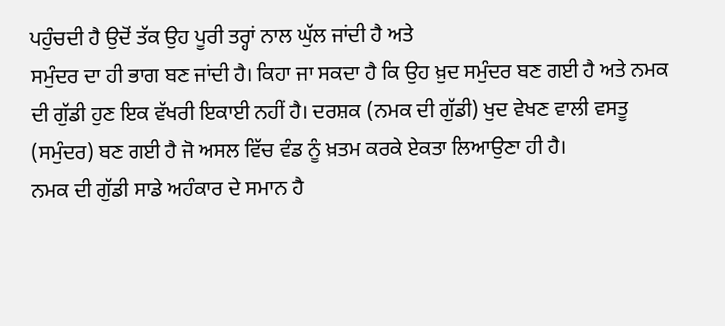ਪਹੁੰਚਦੀ ਹੈ ਉਦੋਂ ਤੱਕ ਉਹ ਪੂਰੀ ਤਰ੍ਹਾਂ ਨਾਲ ਘੁੱਲ ਜਾਂਦੀ ਹੈ ਅਤੇ
ਸਮੁੰਦਰ ਦਾ ਹੀ ਭਾਗ ਬਣ ਜਾਂਦੀ ਹੈ। ਕਿਹਾ ਜਾ ਸਕਦਾ ਹੈ ਕਿ ਉਹ ਖ਼ੁਦ ਸਮੁੰਦਰ ਬਣ ਗਈ ਹੈ ਅਤੇ ਨਮਕ
ਦੀ ਗੁੱਡੀ ਹੁਣ ਇਕ ਵੱਖਰੀ ਇਕਾਈ ਨਹੀਂ ਹੈ। ਦਰਸ਼ਕ (ਨਮਕ ਦੀ ਗੁੱਡੀ) ਖੁਦ ਵੇਖਣ ਵਾਲੀ ਵਸਤੂ
(ਸਮੁੰਦਰ) ਬਣ ਗਈ ਹੈ ਜੋ ਅਸਲ ਵਿੱਚ ਵੰਡ ਨੂੰ ਖ਼ਤਮ ਕਰਕੇ ਏਕਤਾ ਲਿਆਉਣਾ ਹੀ ਹੈ।
ਨਮਕ ਦੀ ਗੁੱਡੀ ਸਾਡੇ ਅਹੰਕਾਰ ਦੇ ਸਮਾਨ ਹੈ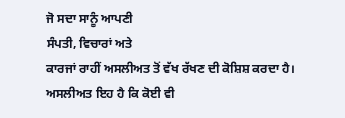ਜੋ ਸਦਾ ਸਾਨੂੰ ਆਪਣੀ
ਸੰਪਤੀ, ਵਿਚਾਰਾਂ ਅਤੇ
ਕਾਰਜਾਂ ਰਾਹੀਂ ਅਸਲੀਅਤ ਤੋਂ ਵੱਖ ਰੱਖਣ ਦੀ ਕੋਸ਼ਿਸ਼ ਕਰਦਾ ਹੈ। ਅਸਲੀਅਤ ਇਹ ਹੈ ਕਿ ਕੋਈ ਵੀ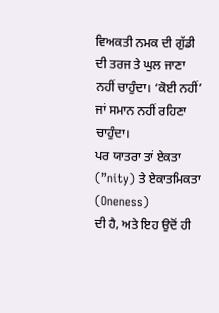ਵਿਅਕਤੀ ਨਮਕ ਦੀ ਗੁੱਡੀ ਦੀ ਤਰਜ ਤੇ ਘੁਲ ਜਾਣਾ ਨਹੀਂ ਚਾਹੁੰਦਾ। ‘ਕੋਈ ਨਹੀਂ’ ਜਾਂ ਸਮਾਨ ਨਹੀਂ ਰਹਿਣਾ ਚਾਹੁੰਦਾ।
ਪਰ ਯਾਤਰਾ ਤਾਂ ਏਕਤਾ (”nity) ਤੇ ਏਕਾਤਮਿਕਤਾ (Oneness)
ਦੀ ਹੈ, ਅਤੇ ਇਹ ਉਦੋਂ ਹੀ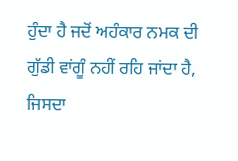ਹੁੰਦਾ ਹੈ ਜਦੋਂ ਅਹੰਕਾਰ ਨਮਕ ਦੀ ਗੁੱਡੀ ਵਾਂਗੂੰ ਨਹੀਂ ਰਹਿ ਜਾਂਦਾ ਹੈ, ਜਿਸਦਾ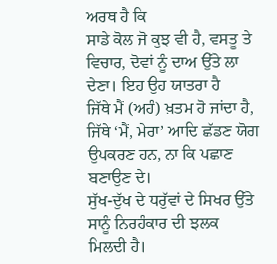ਅਰਥ ਹੈ ਕਿ
ਸਾਡੇ ਕੋਲ ਜੋ ਕੁਝ ਵੀ ਹੈ, ਵਸਤੂ ਤੇ ਵਿਚਾਰ, ਦੋਵਾਂ ਨੂੰ ਦਾਅ ਉੱਤੇ ਲਾ ਦੇਣਾ। ਇਹ ਉਹ ਯਾਤਰਾ ਹੈ
ਜਿੱਥੇ ਮੈਂ (ਅਹੰ) ਖ਼ਤਮ ਹੋ ਜਾਂਦਾ ਹੈ, ਜਿੱਥੇ ‘ਮੈਂ, ਮੇਰਾ’ ਆਦਿ ਛੱਡਣ ਯੋਗ ਉਪਕਰਣ ਹਨ, ਨਾ ਕਿ ਪਛਾਣ ਬਣਾਉਣ ਦੇ।
ਸੁੱਖ-ਦੁੱਖ ਦੇ ਧਰੁੱਵਾਂ ਦੇ ਸਿਖਰ ਉੱਤੇ ਸਾਨੂੰ ਨਿਰਹੰਕਾਰ ਦੀ ਝਲਕ
ਮਿਲਦੀ ਹੈ।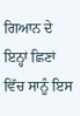ਗਿਆਨ ਦੇ ਇਨ੍ਹਾਂ ਛਿਣਾਂ ਵਿੱਚ ਸਾਨੂੰ ਇਸ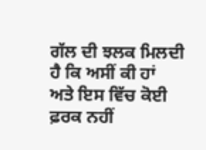ਗੱਲ ਦੀ ਝਲਕ ਮਿਲਦੀ ਹੈ ਕਿ ਅਸੀਂ ਕੀ ਹਾਂ
ਅਤੇ ਇਸ ਵਿੱਚ ਕੋਈ ਫ਼ਰਕ ਨਹੀਂ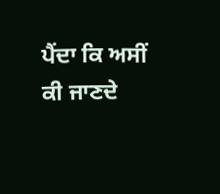ਪੈਂਦਾ ਕਿ ਅਸੀਂ ਕੀ ਜਾਣਦੇ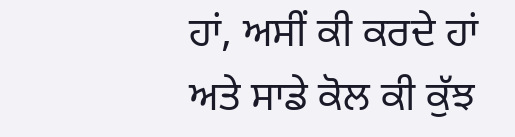ਹਾਂ, ਅਸੀਂ ਕੀ ਕਰਦੇ ਹਾਂ ਅਤੇ ਸਾਡੇ ਕੋਲ ਕੀ ਕੁੱਝ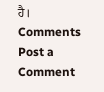ਹੈ।
Comments
Post a Comment